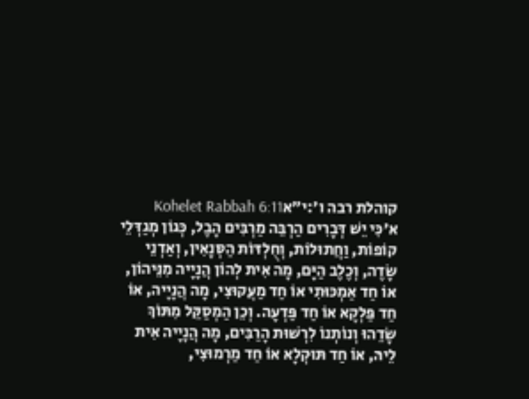קוהלת רבה ו׳:י״אKohelet Rabbah 6:11
א׳כִּי יֵשׁ דְּבָרִים הַרְבֵּה מַרְבִּים הָבֶל, כְּגוֹן מְגַדְּלֵי קוֹפוֹת, וַחֲתוּלוֹת, וְחֻלְדּוֹת הַסְּנָאִין, וְאַדְנֵי שָׂדֶה, וְכֶלֶב הַיָּם, מָה אִית לְהוֹן הֲנָיָיה מִנֵּיהוֹן, אוֹ חַד אַמְכּוּתִי אוֹ חַד מַעֲקוּצִי, מָה הֲנָיָיה, אוֹ חַד פַּלְקָא אוֹ חַד פַּדְעָה. וְכֵן הַמְסַקֵּל מִתּוֹךְ שָׂדֵהוּ וְנוֹתְנוֹ לִרְשׁוּת הָרַבִּים, מָה הֲנָיָיה אִית לֵיהּ, אוֹ חַד תּוּקְלָא אוֹ חַד מַרְמוּצִי,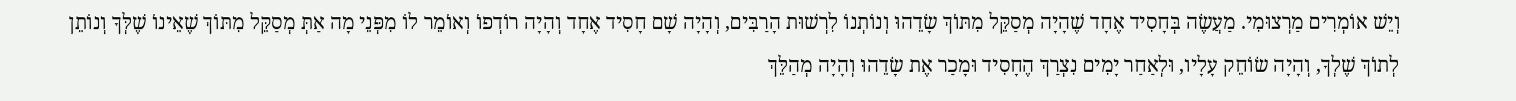וְיֵשׁ אוֹמְרִים מַרְצוּמִי. מַעֲשֶׂה בְּחָסִיד אֶחָד שֶׁהָיָה מְסַקֵּל מִתּוֹךְ שָׂדֵהוּ וְנוֹתְנוֹ לִרְשׁוּת הָרַבִּים, וְהָיָה שָׁם חָסִיד אֶחָד וְהָיָה רוֹדְפוֹ וְאוֹמֵר לוֹ מִפְּנֵי מָה אַתְּ מְסַקֵּל מִתּוֹךְ שֶׁאֵינוֹ שֶׁלְּךָ וְנוֹתֵן לְתוֹךְ שֶׁלְךָ, וְהָיָה שׂוֹחֵק עָלָיו, וּלְאַחַר יָמִים נִצְרַךְ הֶחָסִיד וּמָכַר אֶת שָׂדֵהוּ וְהָיָה מְהַלֵּךְ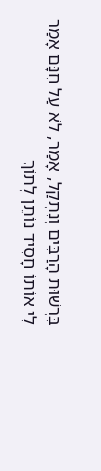בִּרְשׁוּת הָרַבִּים וְנִתְקַל, אָמַר, לֹא עַל חִנָּם אָמַר לִי אוֹתוֹ חָסִיד נוֹתֵן לְתוֹךְ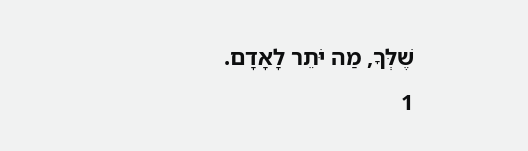שֶׁלְּךָ, מַה יֹּתֵר לָאָדָם.
1